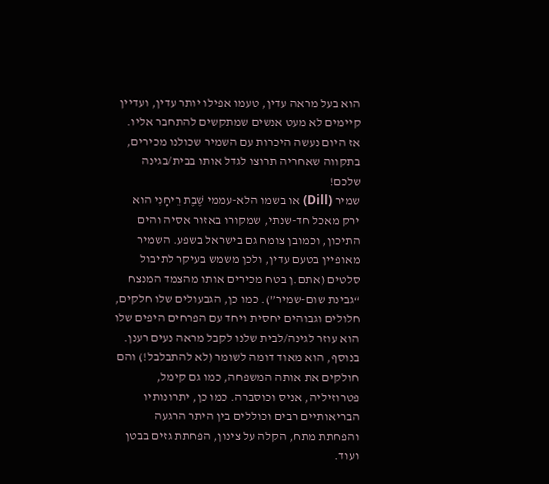הוא בעל מראה עדין, טעמו אפילו יותר עדין, ועדיין קיימים לא מעט אנשים שמתקשים להתחבר אליו. אז היום נעשה היכרות עם השמיר שכולנו מכירים, בתקווה שאחריה תרוצו לגדל אותו בבית/בגינה שלכם!
שמיר (Dill) או בשמו הלא-עממי שֶׁבֶת רֵיחָנִי הוא ירק מאכל חד-שנתי, שמקורו באזור אסיה והים התיכון, וכמובן צומח גם בישראל בשפע. השמיר מאופיין בטעם עדין, ולכן משמש בעיקר לתיבול סלטים (אתם.ן בטח מכירים אותו מהצמד המנצח “גבינת שום-שמיר”). כמו כן, הגבעולים שלו חלקים, חלולים וגבוהים יחסית ויחד עם הפרחים היפים שלו הוא עוזר לגינה/לבית שלנו לקבל מראה נעים רענן. בנוסף, הוא מאוד דומה לשומר (לא להתבלבל!) והם חולקים את אותה המשפחה, כמו גם קימל, פטרוזיליה, אניס וכוסברה. כמו כן, יתרונותיו הבריאותיים רבים וכוללים בין היתר הרגעה והפחתת מתח, הקלה על צינון, הפחתת גזים בבטן ועוד.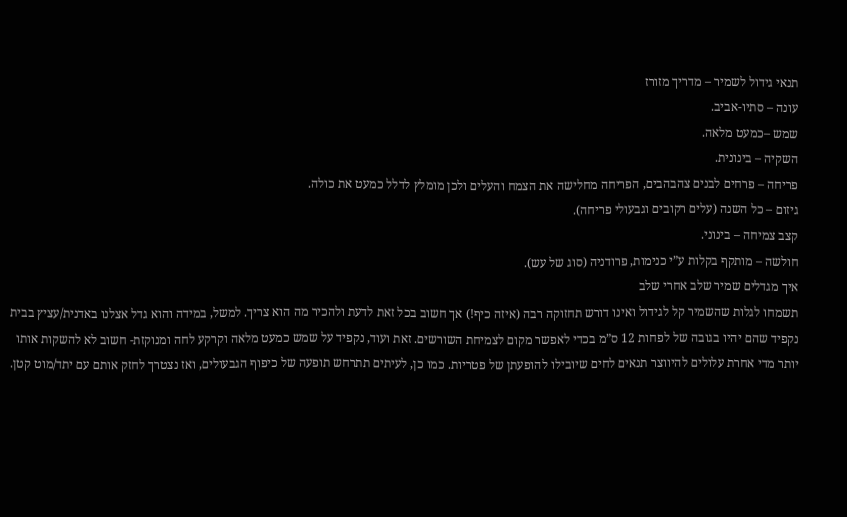תנאי גידול לשמיר – מדריך מזורז
עונה – סתיו-אביב.
שמש –כמעט מלאה.
השקיה – בינונית.
פריחה – פרחים לבנים צהבהבים, הפריחה מחלישה את הצמח והעלים ולכן מומלץ לדלל כמעט את כולה.
גיזום – כל השנה (עלים רקובים וגבעולי פריחה).
קצב צמיחה – בינוני.
חולשה – מותקף בקלות ע”י כנימות, פרודניה (סוג של עש).
איך מגדלים שמיר שלב אחרי שלב
תשמחו לגלות שהשמיר קל לגידול ואינו דורש תחזוקה רבה (איזה כיף!) אך חשוב בכל זאת לדעת ולהכיר מה הוא צריך. למשל, במידה והוא גדל אצלנו באדנית/עציץ בבית נקפיד שהם יהיו בגובה של לפחות 12 ס”מ בכדי לאפשר מקום לצמיחת השורשים. זאת ועוד, נקפיד על שמש כמעט מלאה וקרקע לחה ומנוקזת- חשוב לא להשקות אותו יותר מדי אחרת עלולים להיווצר תנאים לחים שיובילו להופעתן של פטריות. כמו כן, לעיתים תתרחש תופעה של כיפוף הגבעולים, ואז נצטרך לחזק אותם עם יתד/מוט קטן.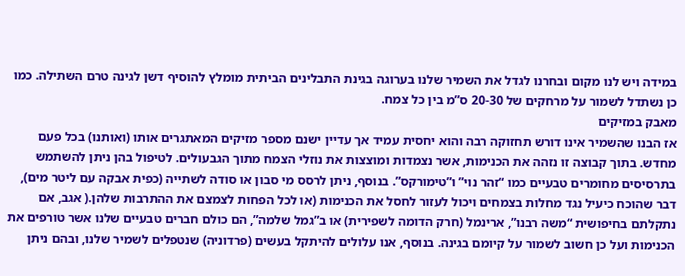במידה ויש לנו מקום ובחרנו לגדל את השמיר שלנו בערוגה בגינת התבלינים הביתית מומלץ להוסיף דשן לגינה טרם השתילה. כמו כן נשתדל לשמור על מרחקים של 20-30 ס”מ בין כל צמח.
מאבק במזיקים
אז הבנו שהשמיר אינו דורש תחזוקה רבה והוא יחסית עמיד אך עדיין ישנם מספר מזיקים המאתגרים אותו (ואותנו) בכל פעם מחדש. בתוך קבוצה זו נזהה את הכנימות, אשר נצמדות ומוצצות את נוזלי הצמח מתוך הגבעולים. לטיפול בהן ניתן להשתמש בתרסיסים מחומרים טבעיים כמו “זהר נוי” ו”טימורקס”. בנוסף, ניתן לרסס מי סבון או סודה לשתייה (כפית אבקה עם ליטר מים), דבר שהוכח כיעיל נגד מחלות בצמחים ויכול לעזור לחסל את הכנימות (או לכל הפחות לצמצם את ההתרבות שלהן.( אגב, אם נתקלתם בחיפושית “משה רבנו”, ארינמל (חרק הדומה לשפירית) או ב”גמל שלמה”, הם כולם חברים טבעיים שלנו אשר טורפים את הכנימות ועל כן חשוב לשמור על קיומם בגינה. בנוסף, אנו עלולים להיתקל בעשים (פרדוניה) שנטפלים לשמיר שלנו, ובהם ניתן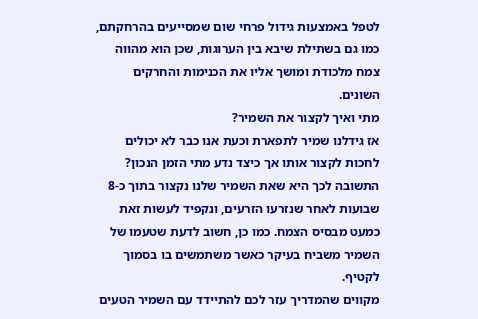לטפל באמצעות גידול פרחי שום שמסייעים בהרחקתם, כמו גם בשתילת שיבא בין הערוגות, שכן הוא מהווה צמח מלכודת ומושך אליו את הכנימות והחרקים השונים.
מתי ואיך לקצור את השמיר?
אז גידלנו שמיר לתפארת וכעת אנו כבר לא יכולים לחכות לקצור אותו אך כיצד נדע מתי הזמן הנכון? התשובה לכך היא שאת השמיר שלנו נקצור בתוך כ-8 שבועות לאחר שנזרעו הזרעים, ונקפיד לעשות זאת כמעט מבסיס הצמח. כמו כן, חשוב לדעת שטעמו של השמיר משביח בעיקר כאשר משתמשים בו בסמוך לקטיף.
מקווים שהמדריך עזר לכם להתיידד עם השמיר הטעים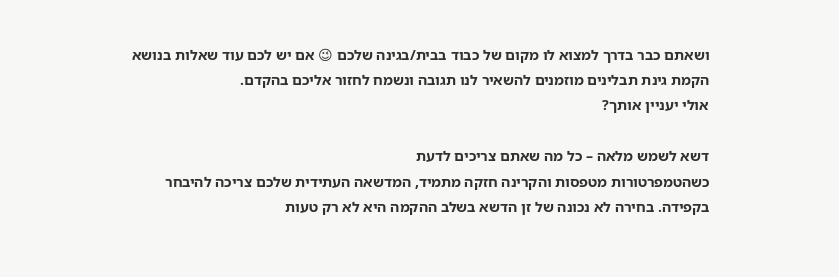ושאתם כבר בדרך למצוא לו מקום של כבוד בבית/בגינה שלכם 😉 אם יש לכם עוד שאלות בנושא הקמת גינת תבלינים מוזמנים להשאיר לנו תגובה ונשמח לחזור אליכם בהקדם.
אולי יעניין אותך?

דשא לשמש מלאה – כל מה שאתם צריכים לדעת
כשהטמפרטורות מטפסות והקרינה חזקה מתמיד, המדשאה העתידית שלכם צריכה להיבחר בקפידה. בחירה לא נכונה של זן הדשא בשלב ההקמה היא לא רק טעות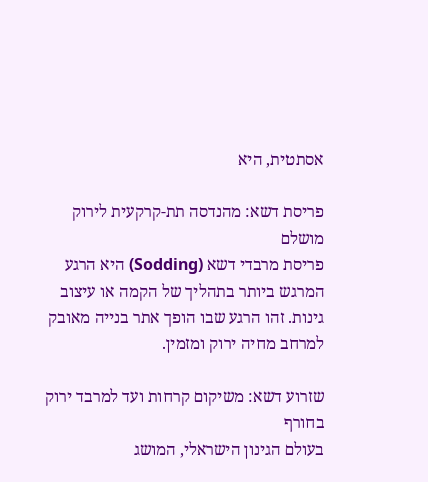אסתטית, היא

פריסת דשא: מהנדסה תת-קרקעית לירוק מושלם
פריסת מרבדי דשא (Sodding) היא הרגע המרגש ביותר בתהליך של הקמה או עיצוב גינות. זהו הרגע שבו הופך אתר בנייה מאובק למרחב מחיה ירוק ומזמין.

שזרוע דשא: משיקום קרחות ועד למרבד ירוק בחורף
בעולם הגינון הישראלי, המושג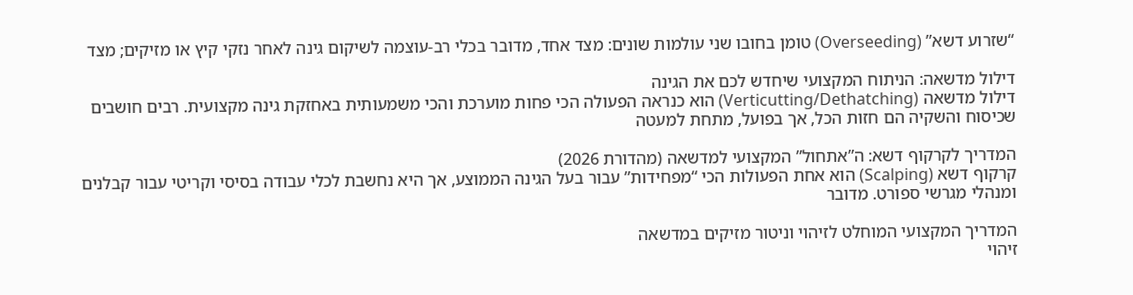“שזרוע דשא” (Overseeding) טומן בחובו שני עולמות שונים: מצד אחד, מדובר בכלי רב-עוצמה לשיקום גינה לאחר נזקי קיץ או מזיקים; מצד

דילול מדשאה: הניתוח המקצועי שיחדש לכם את הגינה
דילול מדשאה (Verticutting/Dethatching) הוא כנראה הפעולה הכי פחות מוערכת והכי משמעותית באחזקת גינה מקצועית. רבים חושבים שכיסוח והשקיה הם חזות הכל, אך בפועל, מתחת למעטה

המדריך לקרקוף דשא: ה”אתחול” המקצועי למדשאה (מהדורת 2026)
קרקוף דשא (Scalping) הוא אחת הפעולות הכי “מפחידות” עבור בעל הגינה הממוצע, אך היא נחשבת לכלי עבודה בסיסי וקריטי עבור קבלנים ומנהלי מגרשי ספורט. מדובר

המדריך המקצועי המוחלט לזיהוי וניטור מזיקים במדשאה
זיהוי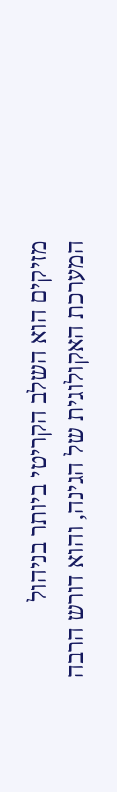מזיקים הוא השלב הקריטי ביותר בניהול המערכת האקולוגית של הגינה, והוא דורש הרבה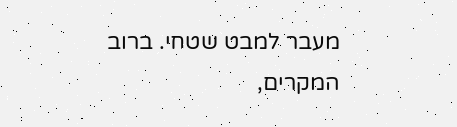מעבר למבט שטחי. ברוב המקרים,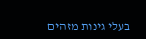בעלי גינות מזהים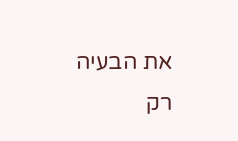את הבעיה רק